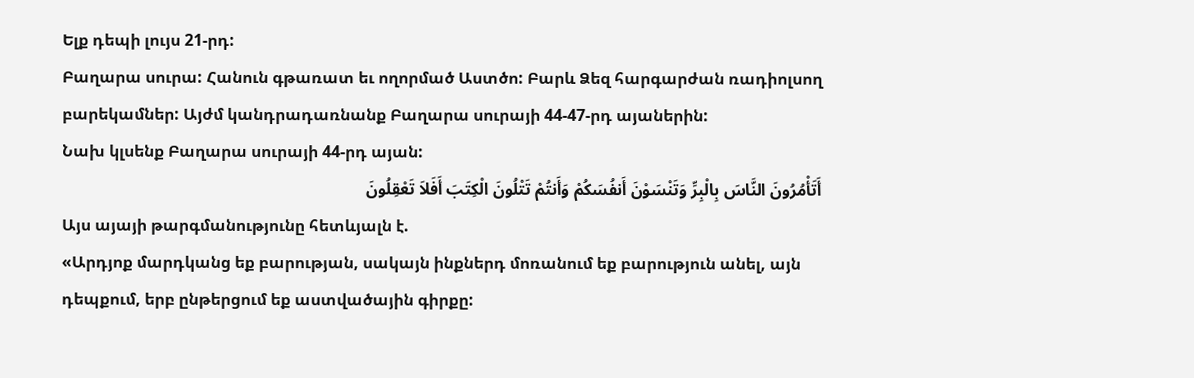Ելք դեպի լույս 21-րդ:
Բաղարա սուրա: Հանուն գթառատ եւ ողորմած Աստծո: Բարև Ձեզ հարգարժան ռադիոլսող բարեկամներ: Այժմ կանդրադառնանք Բաղարա սուրայի 44-47-րդ այաներին:
Նախ կլսենք Բաղարա սուրայի 44-րդ այան:
أَتَأْمُرُونَ النَّاسَ بِالْبِرِّ وَتَنْسَوْنَ أَنفُسَكُمْ وَأَنتُمْ تَتْلُونَ الْكِتَبَ أَفَلاَ تَعْقِلُونَ
Այս այայի թարգմանությունը հետևյալն է.
«Արդյոք մարդկանց եք բարության, սակայն ինքներդ մոռանում եք բարություն անել, այն դեպքում, երբ ընթերցում եք աստվածային գիրքը: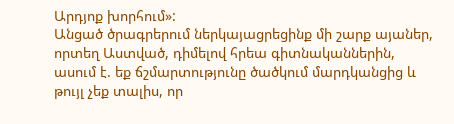Արդյոք խորհում»:
Անցած ծրագրերում ներկայացրեցինք մի շարք այաներ, որտեղ Աստված, դիմելով հրեա գիտնականներին, ասում է. եք ճշմարտությունը ծածկում մարդկանցից և թույլ չեք տալիս, որ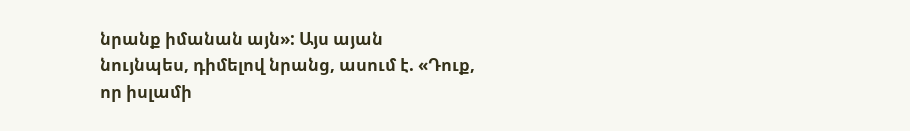նրանք իմանան այն»: Այս այան նույնպես, դիմելով նրանց, ասում է. «Դուք, որ իսլամի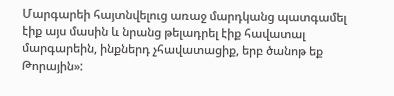Մարգարեի հայտնվելուց առաջ մարդկանց պատգամել էիք այս մասին և նրանց թելադրել էիք հավատալ մարգարեին, ինքներդ չհավատացիք, երբ ծանոթ եք Թորային»: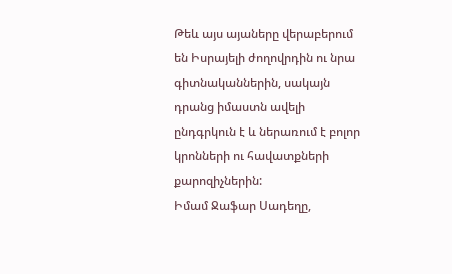Թեև այս այաները վերաբերում են Իսրայելի ժողովրդին ու նրա գիտնականներին, սակայն դրանց իմաստն ավելի ընդգրկուն է և ներառում է բոլոր կրոնների ու հավատքների քարոզիչներին:
Իմամ Ջաֆար Սադեղը,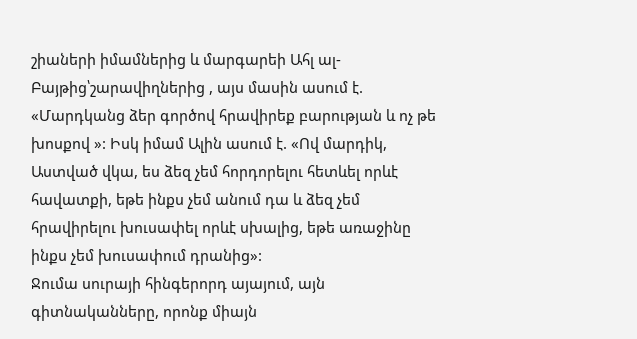շիաների իմամներից և մարգարեի Ահլ ալ-Բայթից՝շարավիղներից , այս մասին ասում է. «Մարդկանց ձեր գործով հրավիրեք բարության և ոչ թե խոսքով »: Իսկ իմամ Ալին ասում է. «Ով մարդիկ, Աստված վկա, ես ձեզ չեմ հորդորելու հետևել որևէ հավատքի, եթե ինքս չեմ անում դա և ձեզ չեմ հրավիրելու խուսափել որևէ սխալից, եթե առաջինը ինքս չեմ խուսափում դրանից»:
Ջումա սուրայի հինգերորդ այայում, այն գիտնականները, որոնք միայն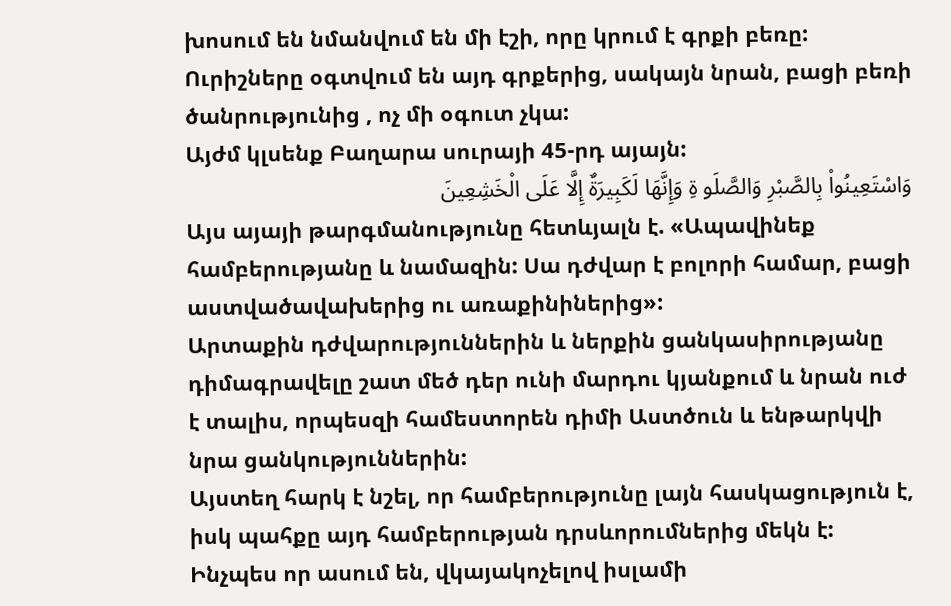խոսում են նմանվում են մի էշի, որը կրում է գրքի բեռը: Ուրիշները օգտվում են այդ գրքերից, սակայն նրան, բացի բեռի ծանրությունից , ոչ մի օգուտ չկա:
Այժմ կլսենք Բաղարա սուրայի 45-րդ այայն:
وَاسْتَعِينُواْ بِالصَّبْرِ وَالصَّلَو ةِ وَإِنَّهَا لَكَبِيرَةٌ إِلَّا عَلَى الْخَشِعِينَ
Այս այայի թարգմանությունը հետևյալն է. «Ապավինեք համբերությանը և նամազին: Սա դժվար է բոլորի համար, բացի աստվածավախերից ու առաքինիներից»:
Արտաքին դժվարություններին և ներքին ցանկասիրությանը դիմագրավելը շատ մեծ դեր ունի մարդու կյանքում և նրան ուժ է տալիս, որպեսզի համեստորեն դիմի Աստծուն և ենթարկվի նրա ցանկություններին:
Այստեղ հարկ է նշել, որ համբերությունը լայն հասկացություն է, իսկ պահքը այդ համբերության դրսևորումներից մեկն է: Ինչպես որ ասում են, վկայակոչելով իսլամի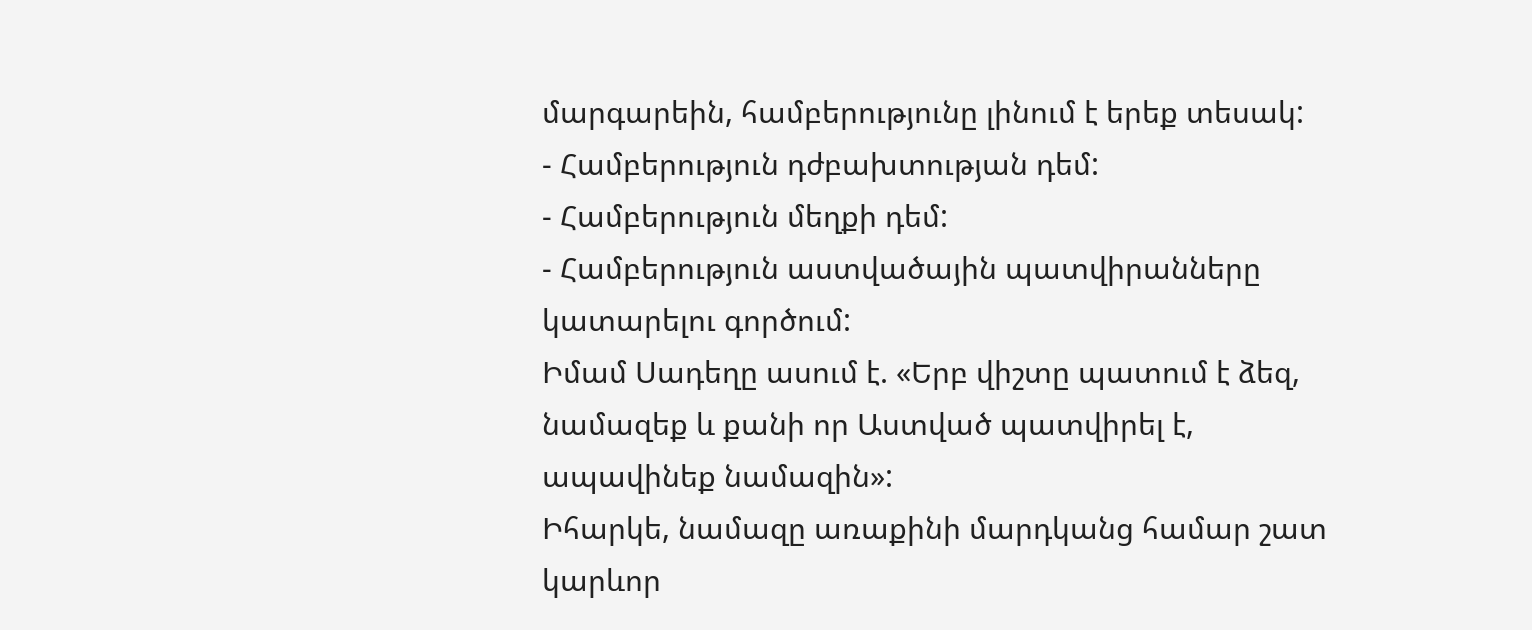մարգարեին, համբերությունը լինում է երեք տեսակ:
- Համբերություն դժբախտության դեմ:
- Համբերություն մեղքի դեմ:
- Համբերություն աստվածային պատվիրանները կատարելու գործում:
Իմամ Սադեղը ասում է. «Երբ վիշտը պատում է ձեզ, նամազեք և քանի որ Աստված պատվիրել է, ապավինեք նամազին»:
Իհարկե, նամազը առաքինի մարդկանց համար շատ կարևոր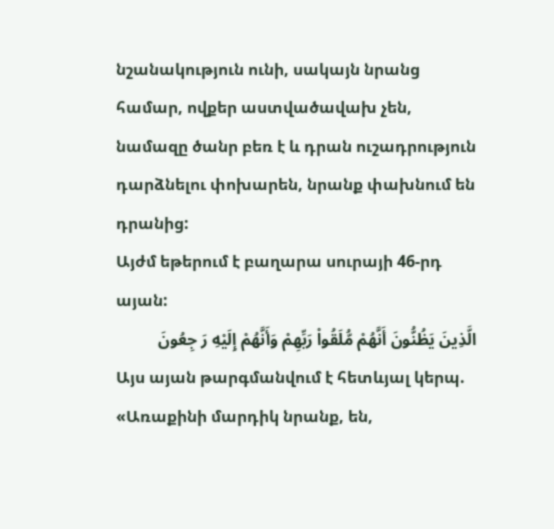նշանակություն ունի, սակայն նրանց համար, ովքեր աստվածավախ չեն, նամազը ծանր բեռ է և դրան ուշադրություն դարձնելու փոխարեն, նրանք փախնում են դրանից:
Այժմ եթերում է բաղարա սուրայի 46-րդ այան:
الَّذِينَ يَظُنُّونَ أَنَّهُمْ مُّلَقُواْ رَبِّهِمْ وَأَنَّهُمْ إِلَيْهِ رَ جِعُونَ
Այս այան թարգմանվում է հետևյալ կերպ. «Առաքինի մարդիկ նրանք, են,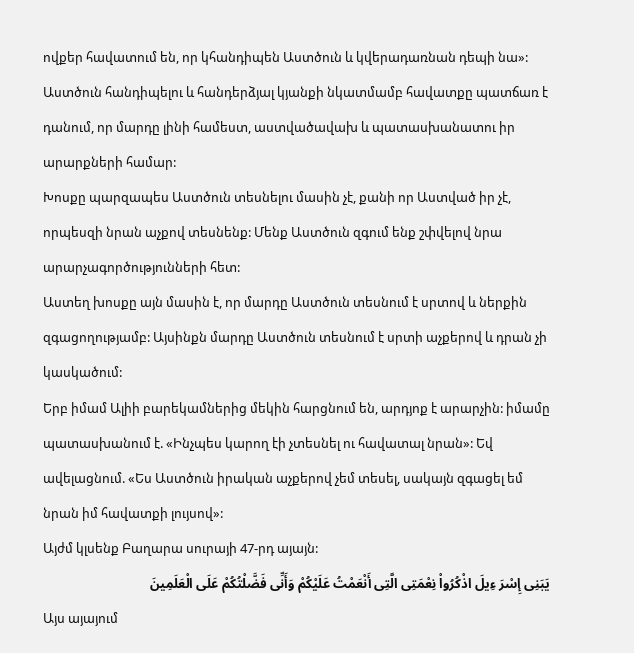ովքեր հավատում են, որ կհանդիպեն Աստծուն և կվերադառնան դեպի նա»:
Աստծուն հանդիպելու և հանդերձյալ կյանքի նկատմամբ հավատքը պատճառ է դանում, որ մարդը լինի համեստ, աստվածավախ և պատասխանատու իր արարքների համար:
Խոսքը պարզապես Աստծուն տեսնելու մասին չէ, քանի որ Աստված իր չէ, որպեսզի նրան աչքով տեսնենք: Մենք Աստծուն զգում ենք շփվելով նրա արարչագործությունների հետ:
Աստեղ խոսքը այն մասին է, որ մարդը Աստծուն տեսնում է սրտով և ներքին զգացողությամբ: Այսինքն մարդը Աստծուն տեսնում է սրտի աչքերով և դրան չի կասկածում:
Երբ իմամ Ալիի բարեկամներից մեկին հարցնում են, արդյոք է արարչին: իմամը պատասխանում է. «Ինչպես կարող էի չտեսնել ու հավատալ նրան»: Եվ ավելացնում. «Ես Աստծուն իրական աչքերով չեմ տեսել, սակայն զգացել եմ նրան իմ հավատքի լույսով»:
Այժմ կլսենք Բաղարա սուրայի 47-րդ այայն:
يَبَنِى إِسْرَ ءِيلَ اذْكُرُواْ نِعْمَتِى الَّتِى أَنْعَمْتُ عَلَيْكُمْ وَأَنِّى فَضَّلْتُكُمْ عَلَى الْعَلَمِينَ
Այս այայում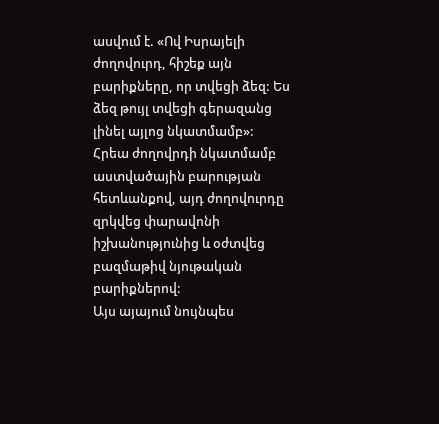ասվում է. «Ով Իսրայելի ժողովուրդ, հիշեք այն բարիքները, որ տվեցի ձեզ: Ես ձեզ թույլ տվեցի գերազանց լինել այլոց նկատմամբ»:
Հրեա ժողովրդի նկատմամբ աստվածային բարության հետևանքով, այդ ժողովուրդը զրկվեց փարավոնի իշխանությունից և օժտվեց բազմաթիվ նյութական բարիքներով:
Այս այայում նույնպես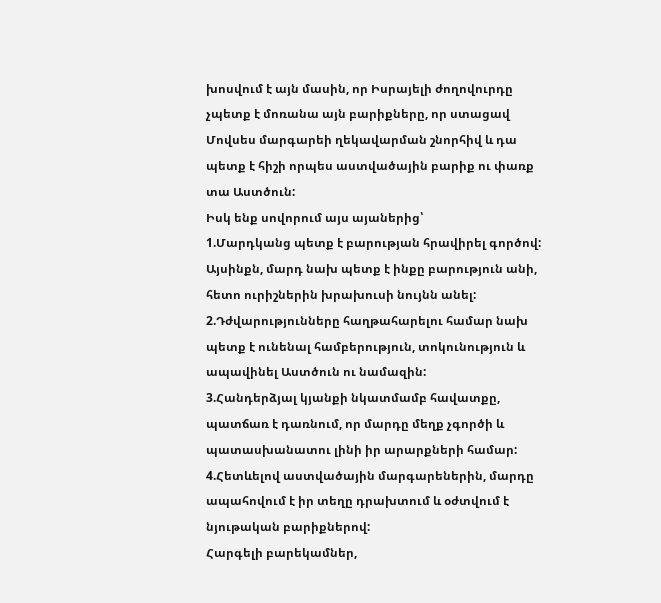խոսվում է այն մասին, որ Իսրայելի ժողովուրդը չպետք է մոռանա այն բարիքները, որ ստացավ Մովսես մարգարեի ղեկավարման շնորհիվ և դա պետք է հիշի որպես աստվածային բարիք ու փառք տա Աստծուն:
Իսկ ենք սովորում այս այաներից՝
1.Մարդկանց պետք է բարության հրավիրել գործով: Այսինքն, մարդ նախ պետք է ինքը բարություն անի, հետո ուրիշներին խրախուսի նույնն անել:
2.Դժվարությունները հաղթահարելու համար նախ պետք է ունենալ համբերություն, տոկունություն և ապավինել Աստծուն ու նամազին:
3.Հանդերձյալ կյանքի նկատմամբ հավատքը, պատճառ է դառնում, որ մարդը մեղք չգործի և պատասխանատու լինի իր արարքների համար:
4.Հետևելով աստվածային մարգարեներին, մարդը ապահովում է իր տեղը դրախտում և օժտվում է նյութական բարիքներով:
Հարգելի բարեկամներ,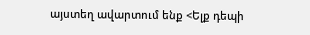այստեղ ավարտում ենք <Ելք դեպի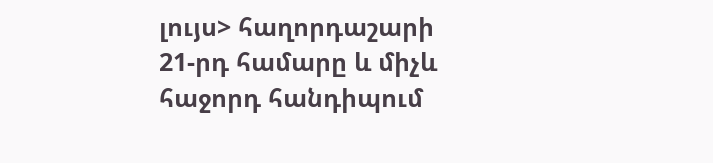լույս> հաղորդաշարի 21-րդ համարը և միչև հաջորդ հանդիպում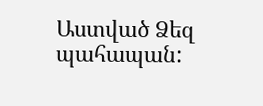Աստված Ձեզ պահապան: